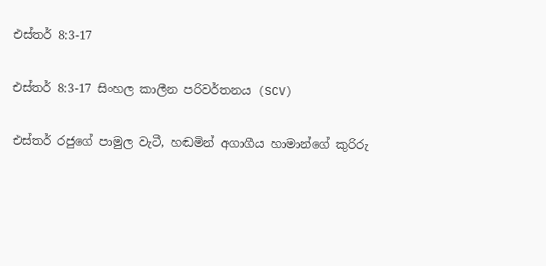එස්තර් 8:3-17

එස්තර් 8:3-17 සිංහල කාලීන පරිවර්තනය (SCV)

එස්තර් රජුගේ පාමුල වැටී, හඬමින් අගාගීය හාමාන්ගේ කුරිරු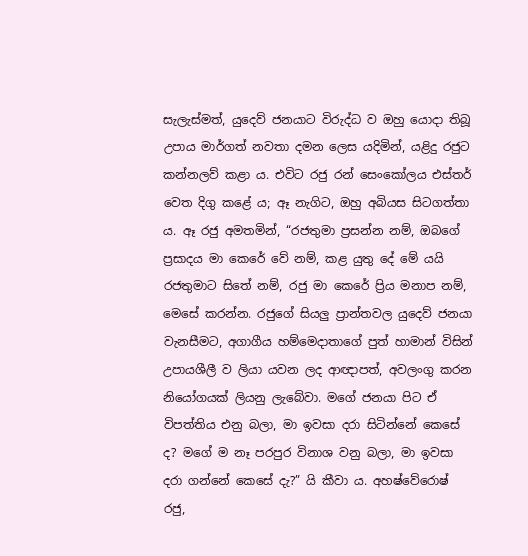සැලැස්මත්, යුදෙව් ජනයාට විරුද්ධ ව ඔහු යොදා තිබූ උපාය මාර්ගත් නවතා දමන ලෙස යදිමින්, යළිදු රජුට කන්නලව් කළා ය. එවිට රජු රන් සෙංකෝලය එස්තර් වෙත දිගු කළේ ය; ඈ නැගිට, ඔහු අබියස සිටගත්තා ය. ඈ රජු අමතමින්, “රජතුමා ප්‍රසන්න නම්, ඔබගේ ප්‍රසාදය මා කෙරේ වේ නම්, කළ යුතු දේ මේ යයි රජතුමාට සිතේ නම්, රජු මා කෙරේ ප්‍රිය මනාප නම්, මෙසේ කරන්න. රජුගේ සියලු ප්‍රාන්තවල යුදෙව් ජනයා වැනසීමට, අගාගීය හම්මෙදාතාගේ පුත් හාමාන් විසින් උපායශීලී ව ලියා යවන ලද ආඥාපත්, අවලංගු කරන නියෝගයක් ලියනු ලැබේවා. මගේ ජනයා පිට ඒ විපත්තිය එනු බලා, මා ඉවසා දරා සිටින්නේ කෙසේ ද? මගේ ම නෑ පරපුර විනාශ වනු බලා, මා ඉවසා දරා ගන්නේ කෙසේ දැ?” යි කීවා ය. අහෂ්වේරොෂ් රජු,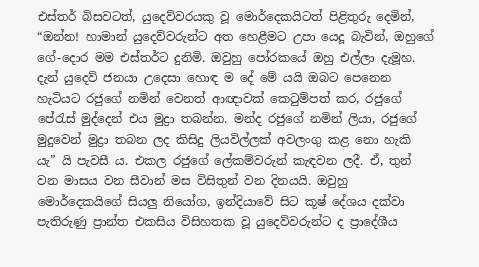එස්තර් බිසවටත්, යුදෙව්වරයකු වූ මොර්දෙකයිටත් පිළිතුරු දෙමින්, “ඔන්න! හාමාන් යුදෙව්වරුන්ට අත හෙළීමට උපා යෙදූ බැවින්, ඔහුගේ ගේ-දොර මම එස්තර්ට දුනිමි. ඔවුහු පෝරකයේ ඔහු එල්ලා දැමූහ. දැන් යුදෙව් ජනයා උදෙසා හොඳ ම දේ මේ යයි ඔබට පෙනෙන හැටියට රජුගේ නමින් වෙනත් ආඥාවක් කෙටුම්පත් කර, රජුගේ පේරැස් මුද්දෙන් එය මුද්‍රා තබන්න. මන්ද රජුගේ නමින් ලියා, රජුගේ මුදුවෙන් මුද්‍රා තබන ලද කිසිදු ලියවිල්ලක් අවලංගු කළ නො හැකි යැ” යි පැවසී ය. එකල රජුගේ ලේකම්වරුන් කැඳවන ලදී. ඒ, තුන් වන මාසය වන සීවාන් මස විසිතුන් වන දිනයයි. ඔවුහු මොර්දෙකයිගේ සියලු නියෝග, ඉන්දියාවේ සිට කූෂ් දේශය දක්වා පැතිරුණු ප්‍රාන්ත එකසිය විසිහතක වූ යුදෙව්වරුන්ට ද ප්‍රාදේශීය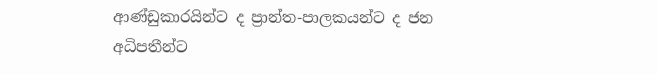ආණ්ඩුකාරයින්ට ද ප්‍රාන්ත-පාලකයන්ට ද ජන අධිපතීන්ට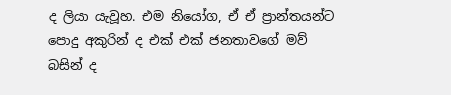ද ලියා යැවූහ. එම නියෝග, ඒ ඒ ප්‍රාන්තයන්ට පොදු අකුරින් ද එක් එක් ජනතාවගේ මව් බසින් ද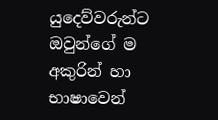යුදෙව්වරුන්ට ඔවුන්ගේ ම අකුරින් හා භාෂාවෙන්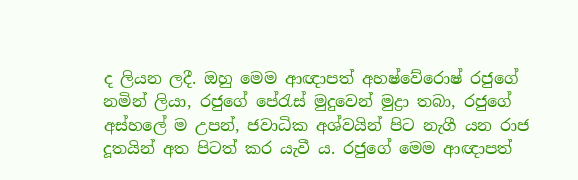ද ලියන ලදී. ඔහු මෙම ආඥාපත් අහෂ්වේරොෂ් රජුගේ නමින් ලියා, රජුගේ පේරැස් මුදුවෙන් මුද්‍රා තබා, රජුගේ අස්හලේ ම උපන්, ජවාධික අශ්වයින් පිට නැගී යන රාජ දූතයින් අත පිටත් කර යැවී ය. රජුගේ මෙම ආඥාපත්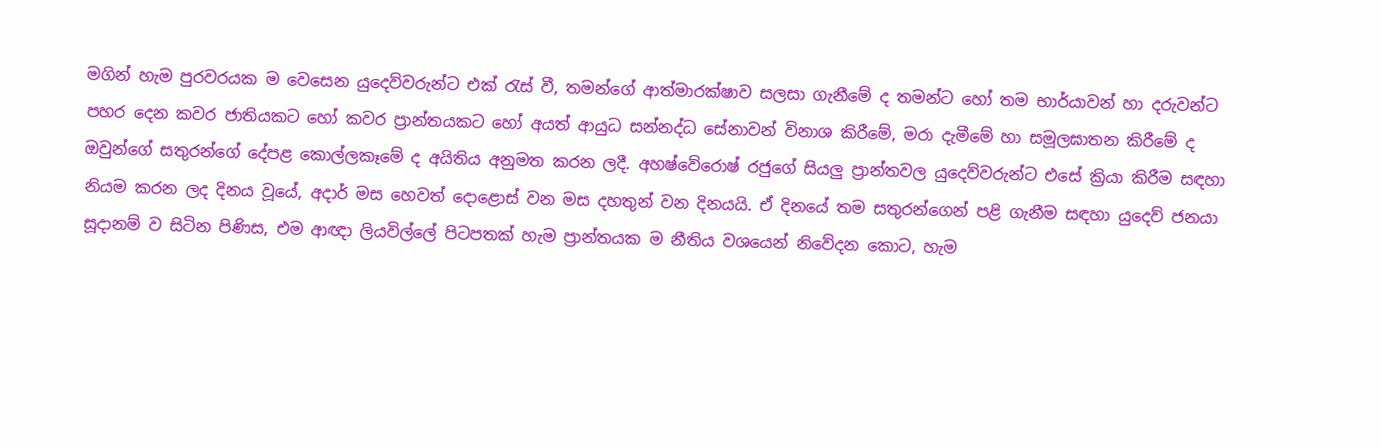මගින් හැම පුරවරයක ම වෙසෙන යුදෙව්වරුන්ට එක් රැස් වී, තමන්ගේ ආත්මාරක්ෂාව සලසා ගැනීමේ ද තමන්ට හෝ තම භාර්යාවන් හා දරුවන්ට පහර දෙන කවර ජාතියකට හෝ කවර ප්‍රාන්තයකට හෝ අයත් ආයුධ සන්නද්ධ සේනාවන් විනාශ කිරීමේ, මරා දැමීමේ හා සමූලඝාතන කිරීමේ ද ඔවුන්ගේ සතුරන්ගේ දේපළ කොල්ලකෑමේ ද අයිතිය අනුමත කරන ලදී. අහෂ්වේරොෂ් රජුගේ සියලු ප්‍රාන්තවල යුදෙව්වරුන්ට එසේ ක්‍රියා කිරීම සඳහා නියම කරන ලද දිනය වූයේ, අදාර් මස හෙවත් දොළොස් වන මස දහතුන් වන දිනයයි. ඒ දිනයේ තම සතුරන්ගෙන් පළි ගැනීම සඳහා යුදෙව් ජනයා සූදානම් ව සිටින පිණිස, එම ආඥා ලියවිල්ලේ පිටපතක් හැම ප්‍රාන්තයක ම නීතිය වශයෙන් නිවේදන කොට, හැම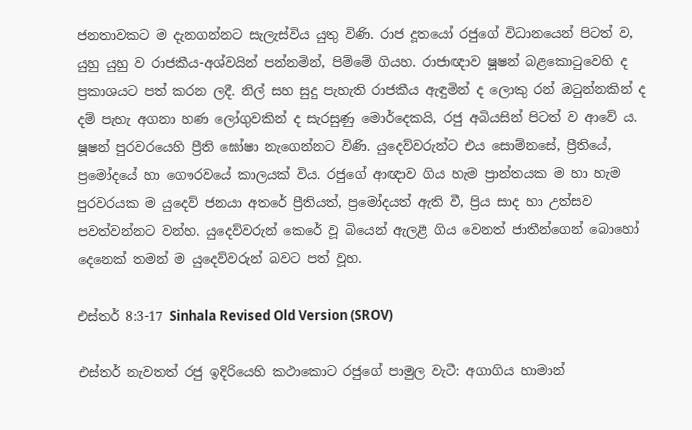ජනතාවකට ම දැනගන්නට සැලැස්විය යුතු විණි. රාජ දූතයෝ රජුගේ විධානයෙන් පිටත් ව, යුහු යුහු ව රාජකීය-අශ්වයින් පන්නමින්, පිම්මේ ගියහ. රාජාඥාව ෂූෂන් බළකොටුවෙහි ද ප්‍රකාශයට පත් කරන ලදී. නිල් සහ සුදු පැහැති රාජකීය ඇඳුමින් ද ලොකු රන් ඔටුන්නකින් ද දම් පැහැ අගනා හණ ලෝගුවකින් ද සැරසුණු මොර්දෙකයි, රජු අබියසින් පිටත් ව ආවේ ය. ෂූෂන් පුරවරයෙහි ප්‍රීති ඝෝෂා නැගෙන්නට විණි. යුදෙව්වරුන්ට එය සොම්නසේ, ප්‍රීතියේ, ප්‍රමෝදයේ හා ගෞරවයේ කාලයක් විය. රජුගේ ආඥාව ගිය හැම ප්‍රාන්තයක ම හා හැම පුරවරයක ම යුදෙව් ජනයා අතරේ ප්‍රීතියත්, ප්‍රමෝදයත් ඇති වී, ප්‍රිය සාද හා උත්සව පවත්වන්නට වන්හ. යුදෙව්වරුන් කෙරේ වූ බියෙන් ඇලළී ගිය වෙනත් ජාතීන්ගෙන් බොහෝ දෙනෙක් තමන් ම යුදෙව්වරුන් බවට පත් වූහ.

එස්තර් 8:3-17 Sinhala Revised Old Version (SROV)

එස්තර් නැවතත් රජු ඉදිරියෙහි කථාකොට රජුගේ පාමුල වැටී: අගාගිය හාමාන්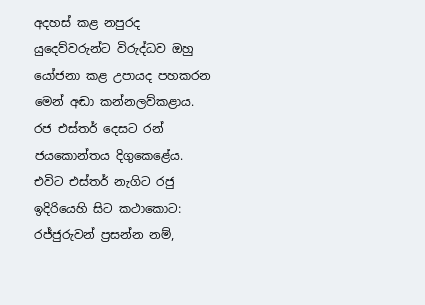අදහස් කළ නපුරද යුදෙව්වරුන්ට විරුද්ධව ඔහු යෝජනා කළ උපායද පහකරන මෙන් අඬා කන්නලව්කළාය. රජ එස්තර් දෙසට රන් ජයකොන්තය දිගුකෙළේය. එවිට එස්තර් නැගිට රජු ඉදිරියෙහි සිට කථාකොට: රජ්ජුරුවන් ප්‍රසන්න නම්,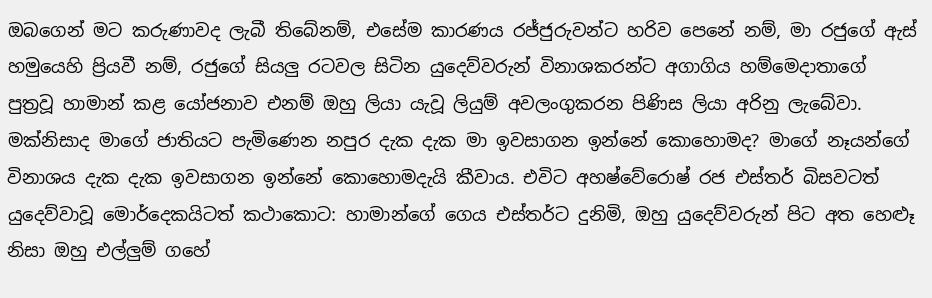ඔබගෙන් මට කරුණාවද ලැබී තිබේනම්, එසේම කාරණය රජ්ජුරුවන්ට හරිව පෙනේ නම්, මා රජුගේ ඇස් හමුයෙහි ප්‍රියවී නම්, රජුගේ සියලු රටවල සිටින යුදෙව්වරුන් විනාශකරන්ට අගාගිය හම්මෙදාතාගේ පුත්‍රවූ හාමාන් කළ යෝජනාව එනම් ඔහු ලියා යැවූ ලියුම් අවලංගුකරන පිණිස ලියා අරිනු ලැබේවා. මක්නිසාද මාගේ ජාතියට පැමිණෙන නපුර දැක දැක මා ඉවසාගන ඉන්නේ කොහොමද? මාගේ නෑයන්ගේ විනාශය දැක දැක ඉවසාගන ඉන්නේ කොහොමදැයි කීවාය. එවිට අහෂ්වේරොෂ් රජ එස්තර් බිසවටත් යුදෙව්වාවූ මොර්දෙකයිටත් කථාකොට: හාමාන්ගේ ගෙය එස්තර්ට දුනිමි, ඔහු යුදෙව්වරුන් පිට අත හෙළූ නිසා ඔහු එල්ලුම් ගහේ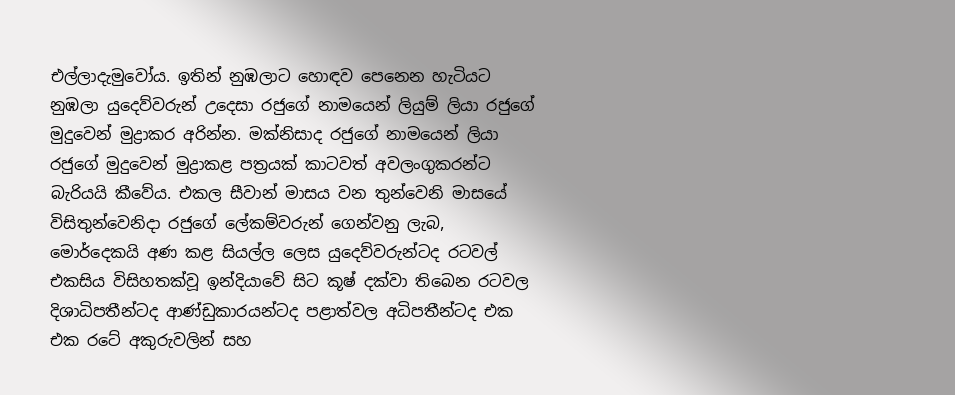එල්ලාදැමුවෝය. ඉතින් නුඹලාට හොඳව පෙනෙන හැටියට නුඹලා යුදෙව්වරුන් උදෙසා රජුගේ නාමයෙන් ලියුම් ලියා රජුගේ මුදුවෙන් මුද්‍රාකර අරින්න. මක්නිසාද රජුගේ නාමයෙන් ලියා රජුගේ මුදුවෙන් මුද්‍රාකළ පත්‍රයක් කාටවත් අවලංගුකරන්ට බැරියයි කීවේය. එකල සීවාන් මාසය වන තුන්වෙනි මාසයේ විසිතුන්වෙනිදා රජුගේ ලේකම්වරුන් ගෙන්වනු ලැබ, මොර්දෙකයි අණ කළ සියල්ල ලෙස යුදෙව්වරුන්ටද රටවල් එකසිය විසිහතක්වූ ඉන්දියාවේ සිට කූෂ් දක්වා තිබෙන රටවල දිශාධිපතීන්ටද ආණ්ඩුකාරයන්ටද පළාත්වල අධිපතීන්ටද එක එක රටේ අකුරුවලින් සහ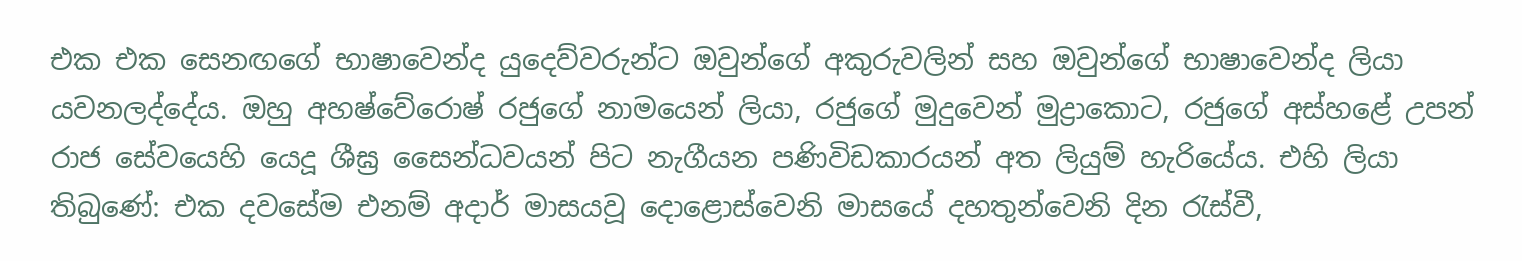එක එක සෙනඟගේ භාෂාවෙන්ද යුදෙව්වරුන්ට ඔවුන්ගේ අකුරුවලින් සහ ඔවුන්ගේ භාෂාවෙන්ද ලියා යවනලද්දේය. ඔහු අහෂ්වේරොෂ් රජුගේ නාමයෙන් ලියා, රජුගේ මුදුවෙන් මුද්‍රාකොට, රජුගේ අස්හළේ උපන් රාජ සේවයෙහි යෙදූ ශීඝ්‍ර සෛන්ධවයන් පිට නැගීයන පණිවිඩකාරයන් අත ලියුම් හැරියේය. එහි ලියා තිබුණේ: එක දවසේම එනම් අදාර් මාසයවූ දොළොස්වෙනි මාසයේ දහතුන්වෙනි දින රැස්වී,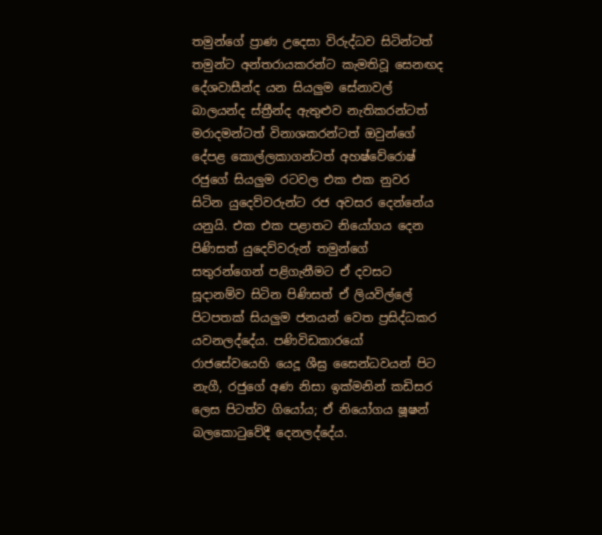තමුන්ගේ ප්‍රාණ උදෙසා විරුද්ධව සිටින්ටත් තමුන්ට අන්තරායකරන්ට කැමතිවූ සෙනඟද දේශවාසීන්ද යන සියලුම සේනාවල් බාලයන්ද ස්ත්‍රීන්ද ඇතුළුව නැතිකරන්ටත් මරාදමන්ටත් විනාශකරන්ටත් ඔවුන්ගේ දේපළ කොල්ලකාගන්ටත් අහෂ්වේරොෂ් රජුගේ සියලුම රටවල එක එක නුවර සිටින යුදෙව්වරුන්ට රජ අවසර දෙන්නේය යනුයි. එක එක පළාතට නියෝගය දෙන පිණිසත් යුදෙව්වරුන් තමුන්ගේ සතුරන්ගෙන් පළිගැනීමට ඒ දවසට සූදානම්ව සිටින පිණිසත් ඒ ලියවිල්ලේ පිටපතක් සියලුම ජනයන් වෙත ප්‍රසිද්ධකර යවනලද්දේය. පණිවිඩකාරයෝ රාජසේවයෙහි යෙදූ ශීඝ්‍ර සෛන්ධවයන් පිට නැගී, රජුගේ අණ නිසා ඉක්මනින් කඩිසර ලෙස පිටත්ව ගියෝය; ඒ නියෝගය ෂූෂන් බලකොටුවේදී දෙනලද්දේය.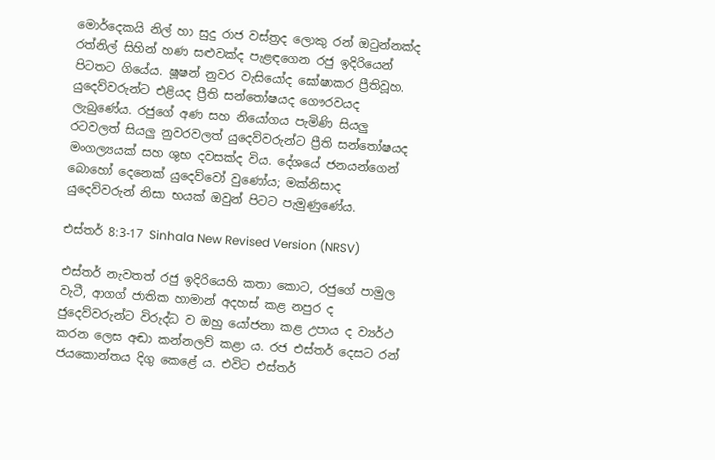මොර්දෙකයි නිල් හා සුදු රාජ වස්ත්‍රද ලොකු රන් ඔටුන්නක්ද රත්නිල් සිහින් හණ සළුවක්ද පැළඳගෙන රජු ඉදිරියෙන් පිටතට ගියේය. ෂූෂන් නුවර වැසියෝද ඝෝෂාකර ප්‍රීතිවූහ. යුදෙව්වරුන්ට එළියද ප්‍රීති සන්තෝෂයද ගෞරවයද ලැබුණේය. රජුගේ අණ සහ නියෝගය පැමිණි සියලු රටවලත් සියලු නුවරවලත් යුදෙව්වරුන්ට ප්‍රීති සන්තෝෂයද මංගල්‍යයක් සහ ශුභ දවසක්ද විය. දේශයේ ජනයන්ගෙන් බොහෝ දෙනෙක් යුදෙව්වෝ වුණෝය; මක්නිසාද යුදෙව්වරුන් නිසා භයක් ඔවුන් පිටට පැමුණුණේය.

එස්තර් 8:3-17 Sinhala New Revised Version (NRSV)

එස්තර් නැවතත් රජු ඉදිරියෙහි කතා කොට, රජුගේ පාමුල වැටී, ආගග් ජාතික හාමාන් අදහස් කළ නපුර ද ජුදෙව්වරුන්ට විරුද්ධ ව ඔහු යෝජනා කළ උපාය ද ව්‍යර්ථ කරන ලෙස අඬා කන්නලව් කළා ය. රජ එස්තර් දෙසට රන් ජයකොන්තය දිගු කෙළේ ය. එවිට එස්තර්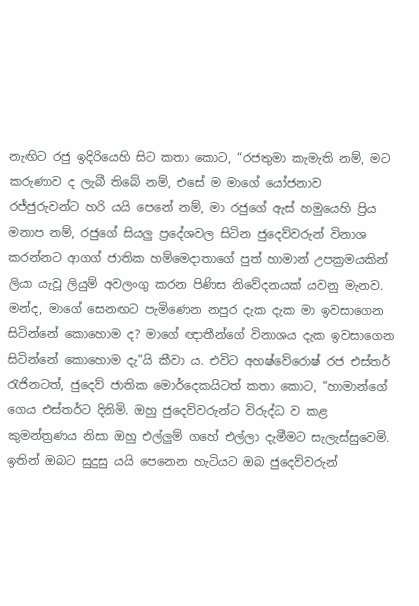නැඟිට රජු ඉදිරියෙහි සිට කතා කොට, “රජතුමා කැමැති නම්, මට කරුණාව ද ලැබී තිබේ නම්, එසේ ම මාගේ යෝජනාව රජ්ජුරුවන්ට හරි යයි පෙනේ නම්, මා රජුගේ ඇස් හමුයෙහි ප්‍රිය මනාප නම්, රජුගේ සියලු ප්‍රදේශවල සිටින ජුදෙව්වරුන් විනාශ කරන්නට ආගග් ජාතික හම්මෙදාතාගේ පුත් හාමාන් උපක්‍රමයකින් ලියා යැවූ ලියුම් අවලංගු කරන පිණිස නිවේදනයක් යවනු මැනව. මන්ද, මාගේ සෙනඟට පැමිණෙන නපුර දැක දැක මා ඉවසාගෙන සිටින්නේ කොහොම ද? මාගේ ඥාතීන්ගේ විනාශය දැක ඉවසාගෙන සිටින්නේ කොහොම දැ”යි කීවා ය. එවිට අහෂ්වේරොෂ් රජ එස්තර් රැජිනටත්, ජුදෙව් ජාතික මොර්දෙකයිටත් කතා කොට, “හාමාන්ගේ ගෙය එස්තර්ට දිනිමි. ඔහු ජුදෙව්වරුන්ට විරුද්ධ ව කළ කුමන්ත්‍රණය නිසා ඔහු එල්ලුම් ගහේ එල්ලා දැමීමට සැලැස්සුවෙමි. ඉතින් ඔබට සුදුසු යයි පෙනෙන හැටියට ඔබ ජුදෙව්වරුන්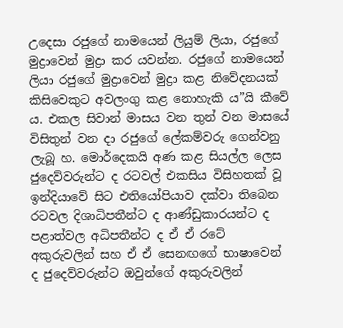උදෙසා රජුගේ නාමයෙන් ලියුම් ලියා, රජුගේ මුද්‍රාවෙන් මුද්‍රා කර යවන්න. රජුගේ නාමයෙන් ලියා රජුගේ මුද්‍රාවෙන් මුද්‍රා කළ නිවේදනයක් කිසිවෙකුට අවලංගු කළ නොහැකි ය”යි කීවේ ය. එකල සිවාන් මාසය වන තුන් වන මාසයේ විසිතුන් වන දා රජුගේ ලේකම්වරු ගෙන්වනු ලැබූ හ. මොර්දෙකයි අණ කළ සියල්ල ලෙස ජුදෙව්වරුන්ට ද රටවල් එකසිය විසිහතක් වූ ඉන්දියාවේ සිට එතියෝපියාව දක්වා තිබෙන රටවල දිශාධිපතීන්ට ද ආණ්ඩුකාරයන්ට ද පළාත්වල අධිපතීන්ට ද ඒ ඒ රටේ අකුරුවලින් සහ ඒ ඒ සෙනඟගේ භාෂාවෙන් ද ජුදෙව්වරුන්ට ඔවුන්ගේ අකුරුවලින්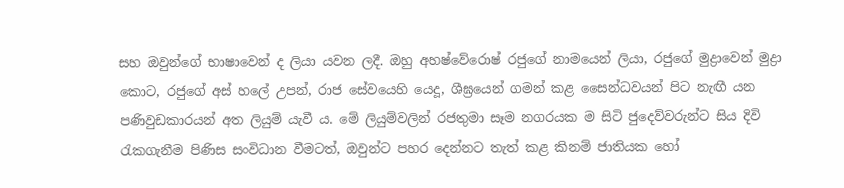සහ ඔවුන්ගේ භාෂාවෙන් ද ලියා යවන ලදී. ඔහු අහෂ්වේරොෂ් රජුගේ නාමයෙන් ලියා, රජුගේ මුද්‍රාවෙන් මුද්‍රා කොට, රජුගේ අස් හලේ උපන්, රාජ සේවයෙහි යෙදූ, ශීඝ්‍රයෙන් ගමන් කළ සෛන්ධවයන් පිට නැඟී යන පණිවුඩකාරයන් අත ලියුම් යැවී ය. මේ ලියුම්වලින් රජතුමා සෑම නගරයක ම සිටි ජුදෙව්වරුන්ට සිය දිවි රැකගැනීම පිණිස සංවිධාන වීමටත්, ඔවුන්ට පහර දෙන්නට තැත් කළ කිනම් ජාතියක හෝ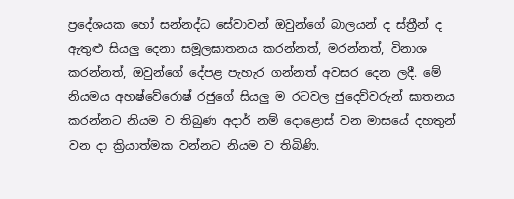ප්‍රදේශයක හෝ සන්නද්ධ සේවාවන් ඔවුන්ගේ බාලයන් ද ස්ත්‍රීන් ද ඇතුළු සියලු දෙනා සමූලඝාතනය කරන්නත්, මරන්නත්, විනාශ කරන්නත්, ඔවුන්ගේ දේපළ පැහැර ගන්නත් අවසර දෙන ලදී. මේ නියමය අහෂ්වේරොෂ් රජුගේ සියලු ම රටවල ජුදෙව්වරුන් ඝාතනය කරන්නට නියම ව තිබුණ අදාර් නම් දොළොස් වන මාසයේ දහතුන් වන දා ක්‍රියාත්මක වන්නට නියම ව තිබිණි.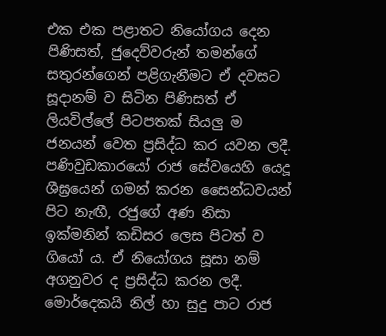එක එක පළාතට නියෝගය දෙන පිණිසත්, ජුදෙව්වරුන් තමන්ගේ සතුරන්ගෙන් පළිගැනීමට ඒ දවසට සූදානම් ව සිටින පිණිසත් ඒ ලියවිල්ලේ පිටපතක් සියලු ම ජනයන් වෙත ප්‍රසිද්ධ කර යවන ලදී. පණිවුඩකාරයෝ රාජ සේවයෙහි යෙදූ ශීඝ්‍රයෙන් ගමන් කරන සෛන්ධවයන් පිට නැඟී, රජුගේ අණ නිසා ඉක්මනින් කඩිසර ලෙස පිටත් ව ගියෝ ය. ඒ නියෝගය සූසා නම් අගනුවර ද ප්‍රසිද්ධ කරන ලදී. මොර්දෙකයි නිල් හා සුදු පාට රාජ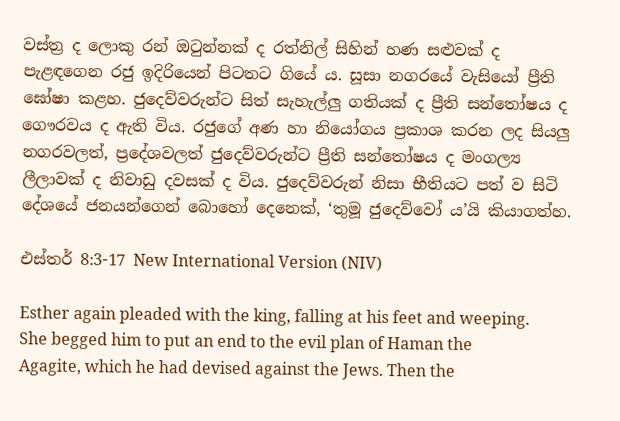වස්ත්‍ර ද ලොකු රන් ඔටුන්නක් ද රත්නිල් සිහින් හණ සළුවක් ද පැළඳගෙන රජු ඉදිරියෙන් පිටතට ගියේ ය. සූසා නගරයේ වැසියෝ ප්‍රීති ඝෝෂා කළහ. ජුදෙව්වරුන්ට සිත් සැහැල්ලු ගතියක් ද ප්‍රීති සන්තෝෂය ද ගෞරවය ද ඇති විය. රජුගේ අණ හා නියෝගය ප්‍රකාශ කරන ලද සියලු නගරවලත්, ප්‍රදේශවලත් ජුදෙව්වරුන්ට ප්‍රීති සන්තෝෂය ද මංගල්‍ය ලීලාවක් ද නිවාඩු දවසක් ද විය. ජුදෙව්වරුන් නිසා භීතියට පත් ව සිටි දේශයේ ජනයන්ගෙන් බොහෝ දෙනෙක්, ‘තුමූ ජුදෙව්වෝ ය’යි කියාගත්හ.

එස්තර් 8:3-17 New International Version (NIV)

Esther again pleaded with the king, falling at his feet and weeping. She begged him to put an end to the evil plan of Haman the Agagite, which he had devised against the Jews. Then the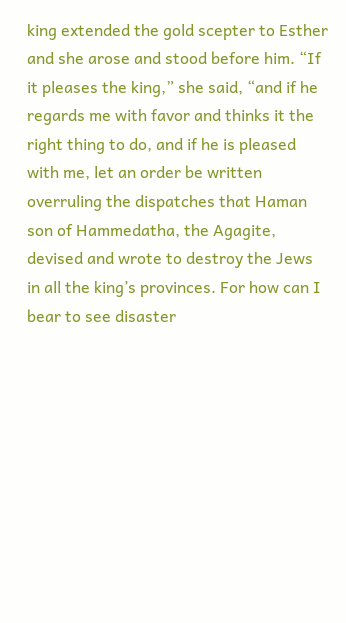king extended the gold scepter to Esther and she arose and stood before him. “If it pleases the king,” she said, “and if he regards me with favor and thinks it the right thing to do, and if he is pleased with me, let an order be written overruling the dispatches that Haman son of Hammedatha, the Agagite, devised and wrote to destroy the Jews in all the king’s provinces. For how can I bear to see disaster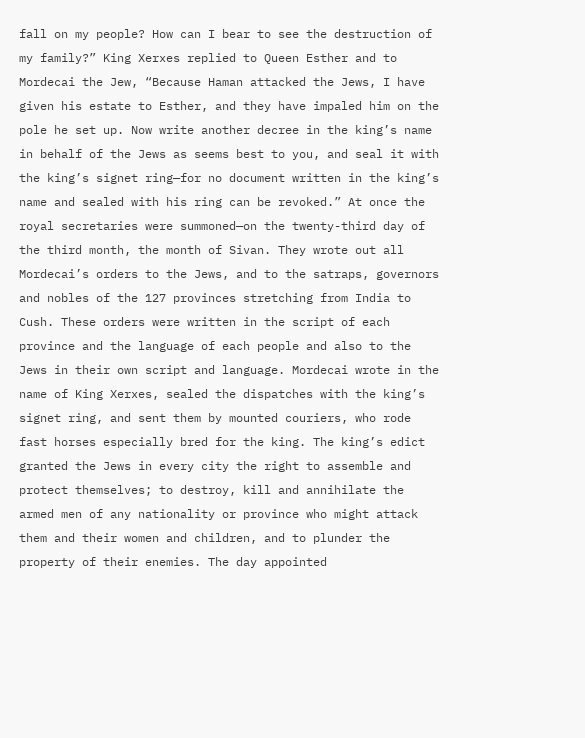fall on my people? How can I bear to see the destruction of my family?” King Xerxes replied to Queen Esther and to Mordecai the Jew, “Because Haman attacked the Jews, I have given his estate to Esther, and they have impaled him on the pole he set up. Now write another decree in the king’s name in behalf of the Jews as seems best to you, and seal it with the king’s signet ring—for no document written in the king’s name and sealed with his ring can be revoked.” At once the royal secretaries were summoned—on the twenty-third day of the third month, the month of Sivan. They wrote out all Mordecai’s orders to the Jews, and to the satraps, governors and nobles of the 127 provinces stretching from India to Cush. These orders were written in the script of each province and the language of each people and also to the Jews in their own script and language. Mordecai wrote in the name of King Xerxes, sealed the dispatches with the king’s signet ring, and sent them by mounted couriers, who rode fast horses especially bred for the king. The king’s edict granted the Jews in every city the right to assemble and protect themselves; to destroy, kill and annihilate the armed men of any nationality or province who might attack them and their women and children, and to plunder the property of their enemies. The day appointed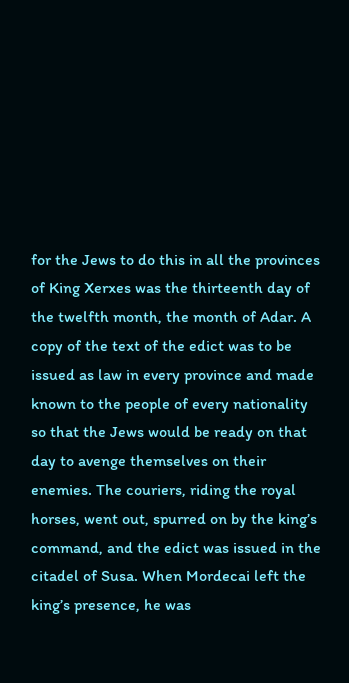for the Jews to do this in all the provinces of King Xerxes was the thirteenth day of the twelfth month, the month of Adar. A copy of the text of the edict was to be issued as law in every province and made known to the people of every nationality so that the Jews would be ready on that day to avenge themselves on their enemies. The couriers, riding the royal horses, went out, spurred on by the king’s command, and the edict was issued in the citadel of Susa. When Mordecai left the king’s presence, he was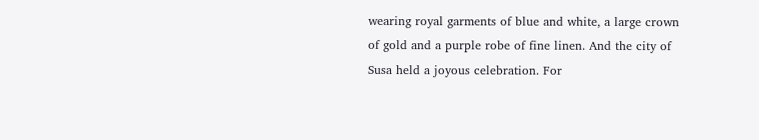wearing royal garments of blue and white, a large crown of gold and a purple robe of fine linen. And the city of Susa held a joyous celebration. For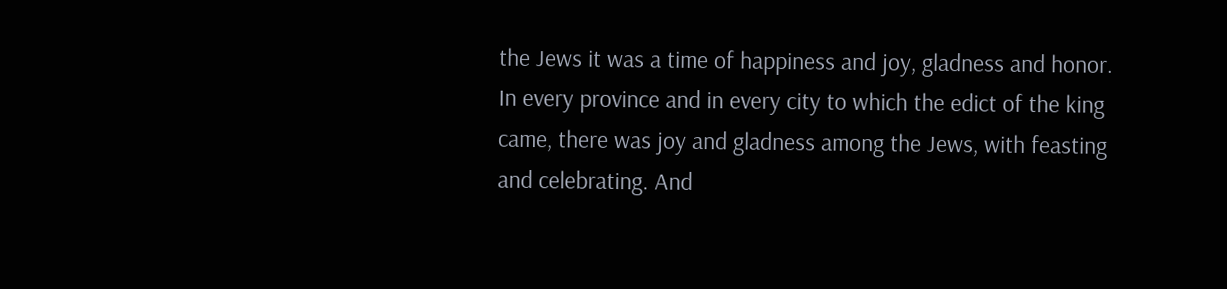the Jews it was a time of happiness and joy, gladness and honor. In every province and in every city to which the edict of the king came, there was joy and gladness among the Jews, with feasting and celebrating. And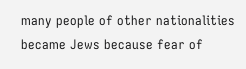many people of other nationalities became Jews because fear of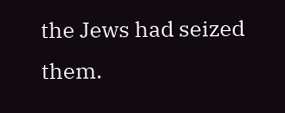the Jews had seized them.